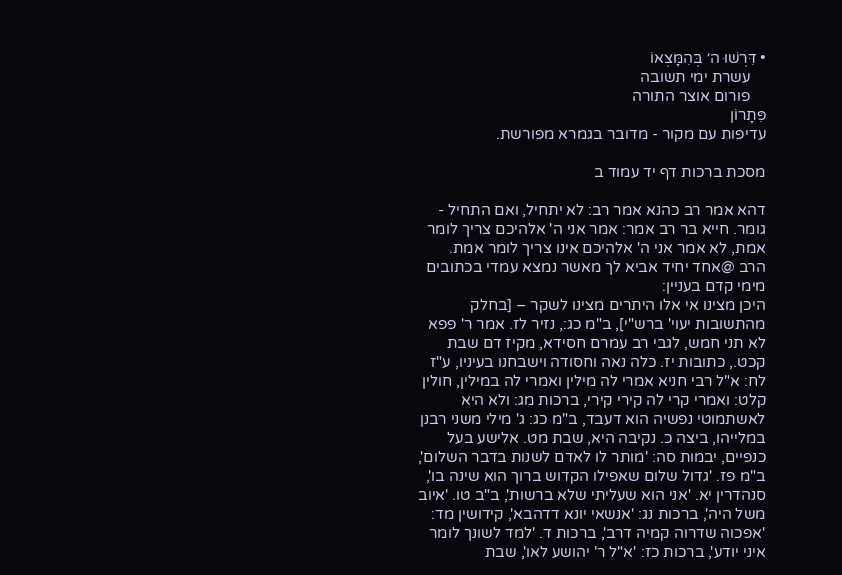• דִּרְשׁוּ ה׳ בְּהִמָּצְאוֹ
    עשרת ימי תשובה
    פורום אוצר התורה
פִּתָרוֹן
עדיפות עם מקור - מדובר בגמרא מפורשת.

מסכת ברכות דף יד עמוד ב

דהא אמר רב כהנא אמר רב: לא יתחיל, ואם התחיל - גומר. חייא בר רב אמר: אמר אני ה' אלהיכם צריך לומר אמת, לא אמר אני ה' אלהיכם אינו צריך לומר אמת.
הרב @אחד יחיד אביא לך מאשר נמצא עמדי בכתובים מימי קדם בעניין:
היכן מצינו אי אלו היתרים מצינו לשקר – [בחלק מהתשובות יעוי' ברש"י], ב"מ כג:, נזיר לז. אמר ר' פפא לא תני חמש, לגבי רב עמרם חסידא, מקיז דם שבת קכט., כתובות יז. כלה נאה וחסודה וישבחנו בעיניו, ע"ז לח: א"ל רבי חניא אמרי לה מילין ואמרי לה במילין, חולין קלט: ואמרי קרי לה קירי קירי, ברכות מג: ולא היא לאשתמוטי נפשיה הוא דעבד, ב"מ כג: ג' מילי משני רבנן במלייהו, ביצה כ. נקיבה היא, שבת מט. אלישע בעל כנפיים, יבמות סה: 'מותר לו לאדם לשנות בדבר השלום', ב"מ פז. 'גדול שלום שאפילו הקדוש ברוך הוא שינה בו', סנהדרין יא. 'אני הוא שעליתי שלא ברשות', ב"ב טו. 'איוב משל היה', ברכות נג: 'אנשאי יונא דדהבא', קידושין מד: 'אפכוה שדרוה קמיה דרב', ברכות ד. 'למד לשונך לומר איני יודע', ברכות כז: 'א"ל ר' יהושע לאו', שבת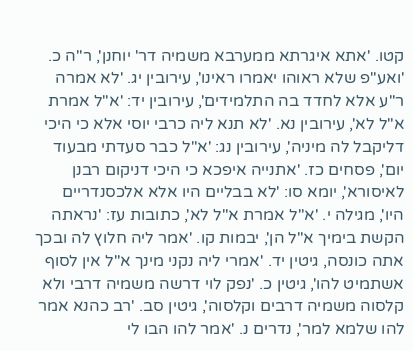קטו. 'אתא איגרתא ממערבא משמיה דר' יוחנן', ר"ה כ. 'ואע"פ שלא ראוהו יאמרו ראינו', עירובין יג. 'לא אמרה ר"ע אלא לחדד בה התלמידים', עירובין יד: 'א"ל אמרת א"ל לא', עירובין נא. 'לא תנא ליה כרבי יוסי אלא כי היכי דליקבל לה מיניה', עירובין נג: 'א"ל כבר סעדתי מבעוד יום', פסחים כז. 'אתנייה איפכא כי היכי דניקום רבנן לאיסורא', יומא סו: 'לא בבליים היו אלא אלכסנדריים היו', מגילה י. 'א"ל אמרת א"ל לא', כתובות עז: 'נראתה הקשת בימיך א"ל הן', יבמות קו. 'אמר ליה חלוץ לה ובכך אתה כונסה, גיטין יד. 'אמרי ליה נקני מינך א"ל אין לסוף אשתמיט להו', גיטין כ. 'נפק לוי דרשה משמיה דרבי ולא קלסוה משמיה דרבים וקלסוה', גיטין סב. 'רב כהנא אמר להו שלמא למר', נדרים נ. 'אמר להו הבו לי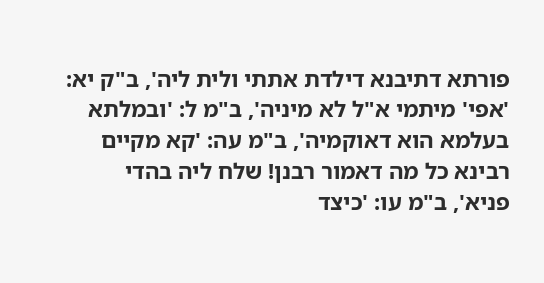פורתא דתיבנא דילדת אתתי ולית ליה', ב"ק יא: 'אפי' מיתמי א"ל לא מיניה', ב"מ ל: 'ובמלתא בעלמא הוא דאוקמיה', ב"מ עה: 'קא מקיים רבינא כל מה דאמור רבנן! שלח ליה בהדי פניא', ב"מ עו: 'כיצד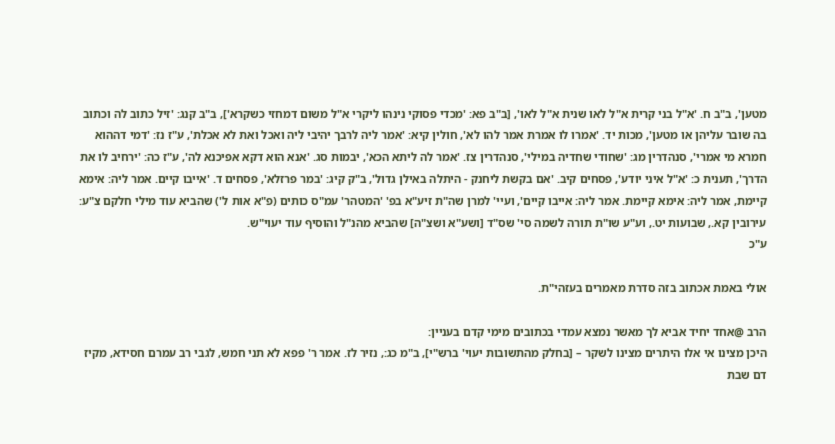מטען', ב"ב ח. 'א"ל בני קרית א"ל לאו שנית א"ל לאו', [ב"ב פא: 'מכדי פסוקי נינהו ליקרי א"ל משום דמחזי כשקרא'], ב"ב קנג: 'זיל כתוב לה וכתוב בה שובר עליהן או מטען', מכות יד. 'אמרו לו אמרת אמר להו לא', חולין קיא: 'אמר ליה לרבך יהיבי ליה ואכל ואת לא אכלת', ע"ז נז: 'דמי דההוא חמרא מי אמרי', סנהדרין מג: 'שחודי שחדיה במילי', סנהדרין צז. 'אמר לה ליתא הכא', יבמות סג. 'אנא הוא דקא אפיכנא לה', ע"ז כה: 'ירחיב לו את הדרך', תענית כ: 'א"ל איני יודע', פסחים קיב. 'אם בקשת ליחנק - היתלה באילן גדול', ב"ק קיג: 'במר פרזלא', פסחים ד. 'אייבו קיים. אמר ליה: אימא קיימת, אמר ליה: אימא קיימת. אמר ליה: אייבו קיים', ועיי' למרן שה"ת זיע"א בפ' 'המטהר' עמ"ס כותים (פ"א אות ל') שהביא עוד מילי חלקם צ"ע: עירובין קא., שבועות יט., וע"ע שו"ת תורה לשמה סי' שס"ד [ושע"א ושצ"ה] שהביא מהנ"ל והוסיף עוד יעוי"ש.
ע"כ

אולי באמת אכתוב בזה סדרת מאמרים בעזהי"ת.

הרב @אחד יחיד אביא לך מאשר נמצא עמדי בכתובים מימי קדם בעניין:
היכן מצינו אי אלו היתרים מצינו לשקר – [בחלק מהתשובות יעוי' ברש"י], ב"מ כג:, נזיר לז. אמר ר' פפא לא תני חמש, לגבי רב עמרם חסידא, מקיז דם שבת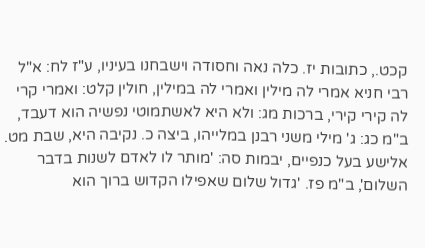קכט., כתובות יז. כלה נאה וחסודה וישבחנו בעיניו, ע"ז לח: א"ל רבי חניא אמרי לה מילין ואמרי לה במילין, חולין קלט: ואמרי קרי לה קירי קירי, ברכות מג: ולא היא לאשתמוטי נפשיה הוא דעבד, ב"מ כג: ג' מילי משני רבנן במלייהו, ביצה כ. נקיבה היא, שבת מט. אלישע בעל כנפיים, יבמות סה: 'מותר לו לאדם לשנות בדבר השלום', ב"מ פז. 'גדול שלום שאפילו הקדוש ברוך הוא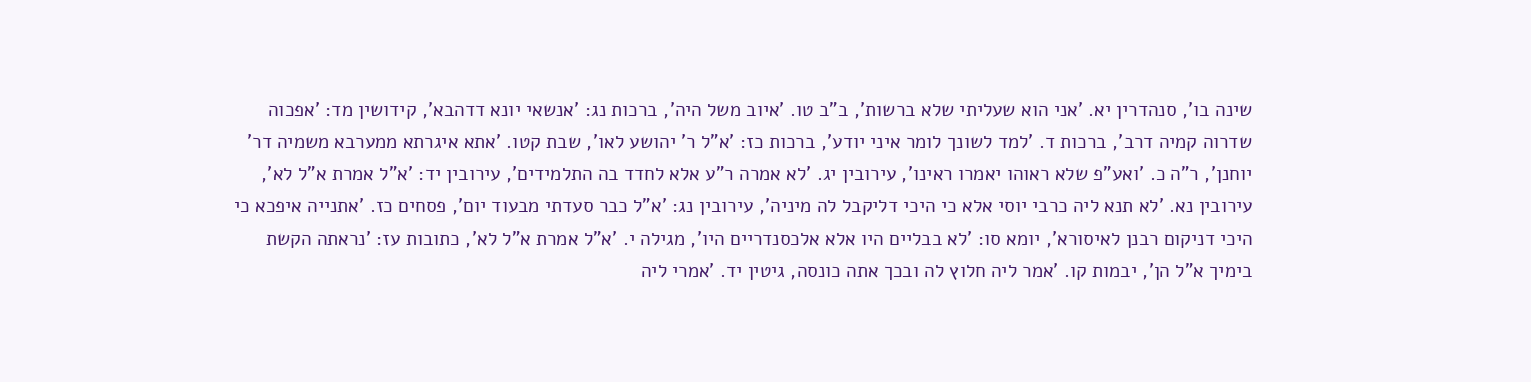שינה בו', סנהדרין יא. 'אני הוא שעליתי שלא ברשות', ב"ב טו. 'איוב משל היה', ברכות נג: 'אנשאי יונא דדהבא', קידושין מד: 'אפכוה שדרוה קמיה דרב', ברכות ד. 'למד לשונך לומר איני יודע', ברכות כז: 'א"ל ר' יהושע לאו', שבת קטו. 'אתא איגרתא ממערבא משמיה דר' יוחנן', ר"ה כ. 'ואע"פ שלא ראוהו יאמרו ראינו', עירובין יג. 'לא אמרה ר"ע אלא לחדד בה התלמידים', עירובין יד: 'א"ל אמרת א"ל לא', עירובין נא. 'לא תנא ליה כרבי יוסי אלא כי היכי דליקבל לה מיניה', עירובין נג: 'א"ל כבר סעדתי מבעוד יום', פסחים כז. 'אתנייה איפכא כי היכי דניקום רבנן לאיסורא', יומא סו: 'לא בבליים היו אלא אלכסנדריים היו', מגילה י. 'א"ל אמרת א"ל לא', כתובות עז: 'נראתה הקשת בימיך א"ל הן', יבמות קו. 'אמר ליה חלוץ לה ובכך אתה כונסה, גיטין יד. 'אמרי ליה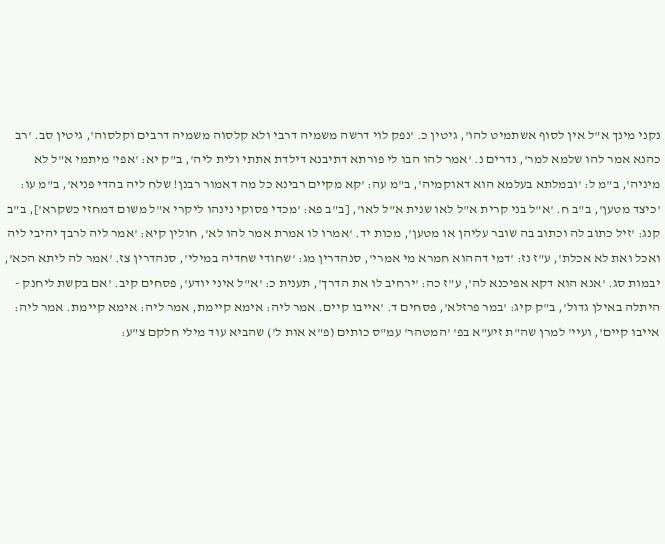נקני מינך א"ל אין לסוף אשתמיט להו', גיטין כ. 'נפק לוי דרשה משמיה דרבי ולא קלסוה משמיה דרבים וקלסוה', גיטין סב. 'רב כהנא אמר להו שלמא למר', נדרים נ. 'אמר להו הבו לי פורתא דתיבנא דילדת אתתי ולית ליה', ב"ק יא: 'אפי' מיתמי א"ל לא מיניה', ב"מ ל: 'ובמלתא בעלמא הוא דאוקמיה', ב"מ עה: 'קא מקיים רבינא כל מה דאמור רבנן! שלח ליה בהדי פניא', ב"מ עו: 'כיצד מטען', ב"ב ח. 'א"ל בני קרית א"ל לאו שנית א"ל לאו', [ב"ב פא: 'מכדי פסוקי נינהו ליקרי א"ל משום דמחזי כשקרא'], ב"ב קנג: 'זיל כתוב לה וכתוב בה שובר עליהן או מטען', מכות יד. 'אמרו לו אמרת אמר להו לא', חולין קיא: 'אמר ליה לרבך יהיבי ליה ואכל ואת לא אכלת', ע"ז נז: 'דמי דההוא חמרא מי אמרי', סנהדרין מג: 'שחודי שחדיה במילי', סנהדרין צז. 'אמר לה ליתא הכא', יבמות סג. 'אנא הוא דקא אפיכנא לה', ע"ז כה: 'ירחיב לו את הדרך', תענית כ: 'א"ל איני יודע', פסחים קיב. 'אם בקשת ליחנק - היתלה באילן גדול', ב"ק קיג: 'במר פרזלא', פסחים ד. 'אייבו קיים. אמר ליה: אימא קיימת, אמר ליה: אימא קיימת. אמר ליה: אייבו קיים', ועיי' למרן שה"ת זיע"א בפ' 'המטהר' עמ"ס כותים (פ"א אות ל') שהביא עוד מילי חלקם צ"ע: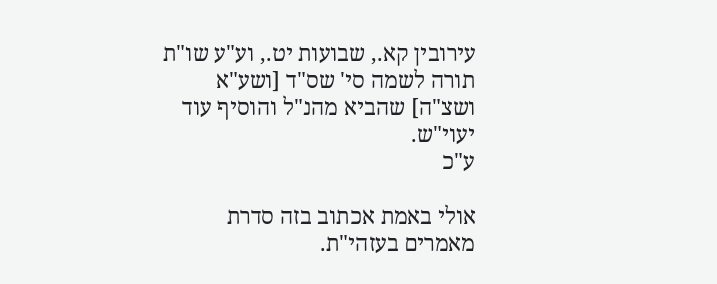עירובין קא., שבועות יט., וע"ע שו"ת תורה לשמה סי' שס"ד [ושע"א ושצ"ה] שהביא מהנ"ל והוסיף עוד יעוי"ש.
ע"כ

אולי באמת אכתוב בזה סדרת מאמרים בעזהי"ת.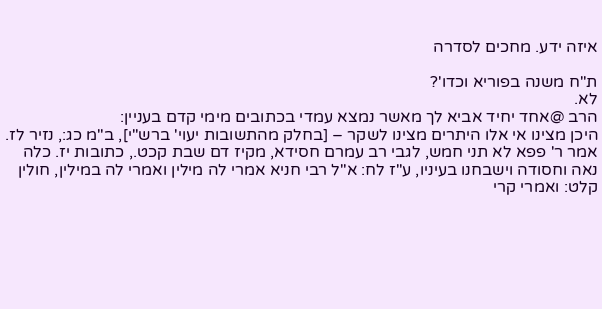איזה ידע. מחכים לסדרה

ת"ח משנה בפוריא וכדו'?
לא.
הרב @אחד יחיד אביא לך מאשר נמצא עמדי בכתובים מימי קדם בעניין:
היכן מצינו אי אלו היתרים מצינו לשקר – [בחלק מהתשובות יעוי' ברש"י], ב"מ כג:, נזיר לז. אמר ר' פפא לא תני חמש, לגבי רב עמרם חסידא, מקיז דם שבת קכט., כתובות יז. כלה נאה וחסודה וישבחנו בעיניו, ע"ז לח: א"ל רבי חניא אמרי לה מילין ואמרי לה במילין, חולין קלט: ואמרי קרי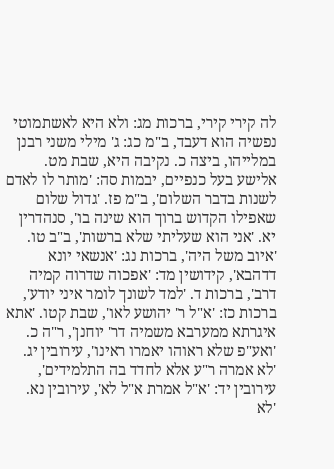לה קירי קירי, ברכות מג: ולא היא לאשתמוטי נפשיה הוא דעבד, ב"מ כג: ג' מילי משני רבנן במלייהו, ביצה כ. נקיבה היא, שבת מט. אלישע בעל כנפיים, יבמות סה: 'מותר לו לאדם לשנות בדבר השלום', ב"מ פז. 'גדול שלום שאפילו הקדוש ברוך הוא שינה בו', סנהדרין יא. 'אני הוא שעליתי שלא ברשות', ב"ב טו. 'איוב משל היה', ברכות נג: 'אנשאי יונא דדהבא', קידושין מד: 'אפכוה שדרוה קמיה דרב', ברכות ד. 'למד לשונך לומר איני יודע', ברכות כז: 'א"ל ר' יהושע לאו', שבת קטו. 'אתא איגרתא ממערבא משמיה דר' יוחנן', ר"ה כ. 'ואע"פ שלא ראוהו יאמרו ראינו', עירובין יג. 'לא אמרה ר"ע אלא לחדד בה התלמידים', עירובין יד: 'א"ל אמרת א"ל לא', עירובין נא. 'לא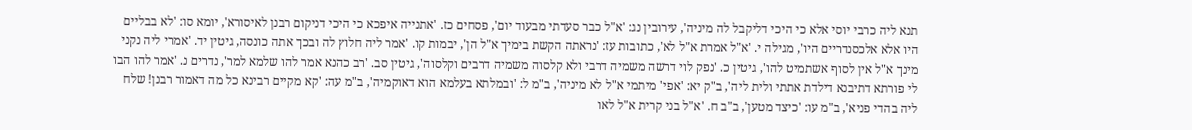תנא ליה כרבי יוסי אלא כי היכי דליקבל לה מיניה', עירובין נג: 'א"ל כבר סעדתי מבעוד יום', פסחים כז. 'אתנייה איפכא כי היכי דניקום רבנן לאיסורא', יומא סו: 'לא בבליים היו אלא אלכסנדריים היו', מגילה י. 'א"ל אמרת א"ל לא', כתובות עז: 'נראתה הקשת בימיך א"ל הן', יבמות קו. 'אמר ליה חלוץ לה ובכך אתה כונסה, גיטין יד. 'אמרי ליה נקני מינך א"ל אין לסוף אשתמיט להו', גיטין כ. 'נפק לוי דרשה משמיה דרבי ולא קלסוה משמיה דרבים וקלסוה', גיטין סב. 'רב כהנא אמר להו שלמא למר', נדרים נ. 'אמר להו הבו לי פורתא דתיבנא דילדת אתתי ולית ליה', ב"ק יא: 'אפי' מיתמי א"ל לא מיניה', ב"מ ל: 'ובמלתא בעלמא הוא דאוקמיה', ב"מ עה: 'קא מקיים רבינא כל מה דאמור רבנן! שלח ליה בהדי פניא', ב"מ עו: 'כיצד מטען', ב"ב ח. 'א"ל בני קרית א"ל לאו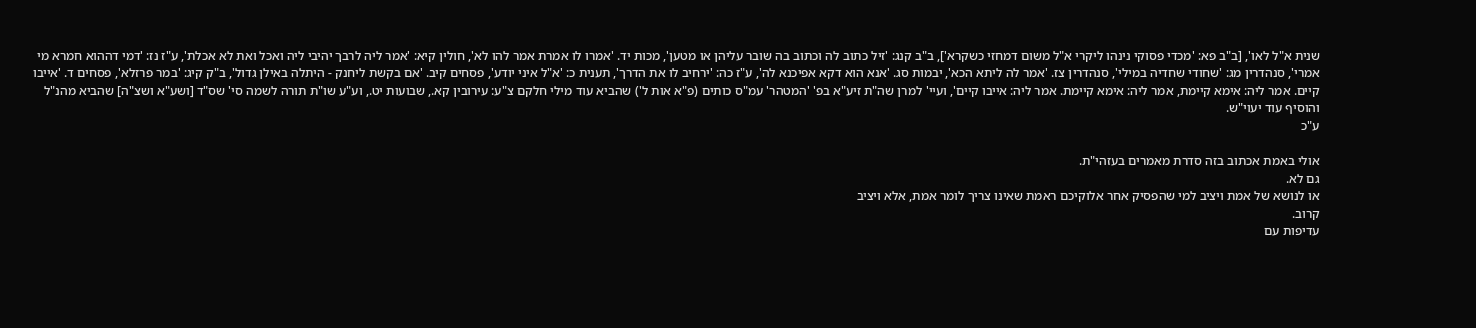שנית א"ל לאו', [ב"ב פא: 'מכדי פסוקי נינהו ליקרי א"ל משום דמחזי כשקרא'], ב"ב קנג: 'זיל כתוב לה וכתוב בה שובר עליהן או מטען', מכות יד. 'אמרו לו אמרת אמר להו לא', חולין קיא: 'אמר ליה לרבך יהיבי ליה ואכל ואת לא אכלת', ע"ז נז: 'דמי דההוא חמרא מי אמרי', סנהדרין מג: 'שחודי שחדיה במילי', סנהדרין צז. 'אמר לה ליתא הכא', יבמות סג. 'אנא הוא דקא אפיכנא לה', ע"ז כה: 'ירחיב לו את הדרך', תענית כ: 'א"ל איני יודע', פסחים קיב. 'אם בקשת ליחנק - היתלה באילן גדול', ב"ק קיג: 'במר פרזלא', פסחים ד. 'אייבו קיים. אמר ליה: אימא קיימת, אמר ליה: אימא קיימת. אמר ליה: אייבו קיים', ועיי' למרן שה"ת זיע"א בפ' 'המטהר' עמ"ס כותים (פ"א אות ל') שהביא עוד מילי חלקם צ"ע: עירובין קא., שבועות יט., וע"ע שו"ת תורה לשמה סי' שס"ד [ושע"א ושצ"ה] שהביא מהנ"ל והוסיף עוד יעוי"ש.
ע"כ

אולי באמת אכתוב בזה סדרת מאמרים בעזהי"ת.
גם לא.
או לנושא של אמת ויציב למי שהפסיק אחר אלוקיכם ראמת שאינו צריך לומר אמת, אלא ויציב
קרוב.
עדיפות עם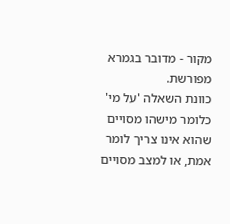מקור - מדובר בגמרא מפורשת.
כוונת השאלה 'על מי' כלומר מישהו מסויים שהוא אינו צריך לומר אמת, או למצב מסויים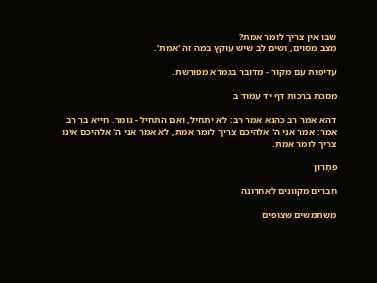שבו אין צריך לומר אמת?
מצב מסוים, ושים לב שיש עוקץ במה זה 'אמת'.

עדיפות עם מקור - מדובר בגמרא מפורשת.

מסכת ברכות דף יד עמוד ב

דהא אמר רב כהנא אמר רב: לא יתחיל, ואם התחיל - גומר. חייא בר רב אמר: אמר אני ה' אלהיכם צריך לומר אמת, לא אמר אני ה' אלהיכם אינו צריך לומר אמת.

פִּתָרוֹן

חברים מקוונים לאחרונה

משתמשים שצופים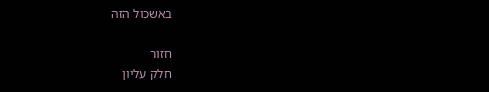באשכול הזה

חזור
חלק עליון